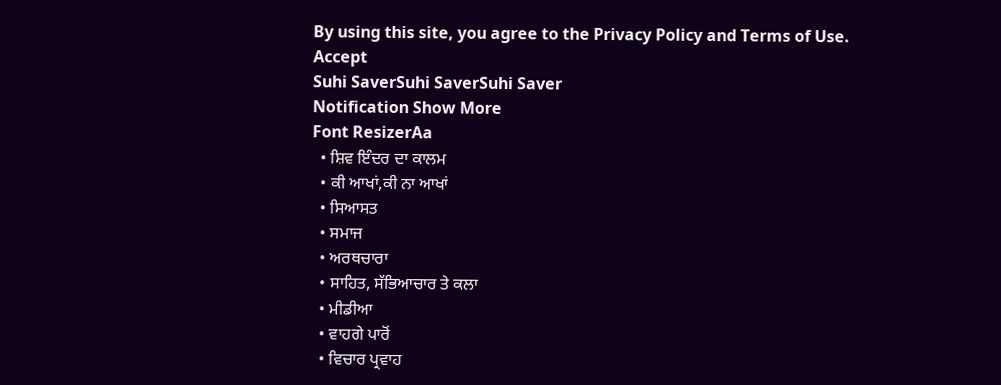By using this site, you agree to the Privacy Policy and Terms of Use.
Accept
Suhi SaverSuhi SaverSuhi Saver
Notification Show More
Font ResizerAa
  • ਸ਼ਿਵ ਇੰਦਰ ਦਾ ਕਾਲਮ
  • ਕੀ ਆਖਾਂ,ਕੀ ਨਾ ਆਖਾਂ
  • ਸਿਆਸਤ
  • ਸਮਾਜ
  • ਅਰਥਚਾਰਾ
  • ਸਾਹਿਤ, ਸੱਭਿਆਚਾਰ ਤੇ ਕਲਾ
  • ਮੀਡੀਆ
  • ਵਾਹਗੇ ਪਾਰੋਂ
  • ਵਿਚਾਰ ਪ੍ਰਵਾਹ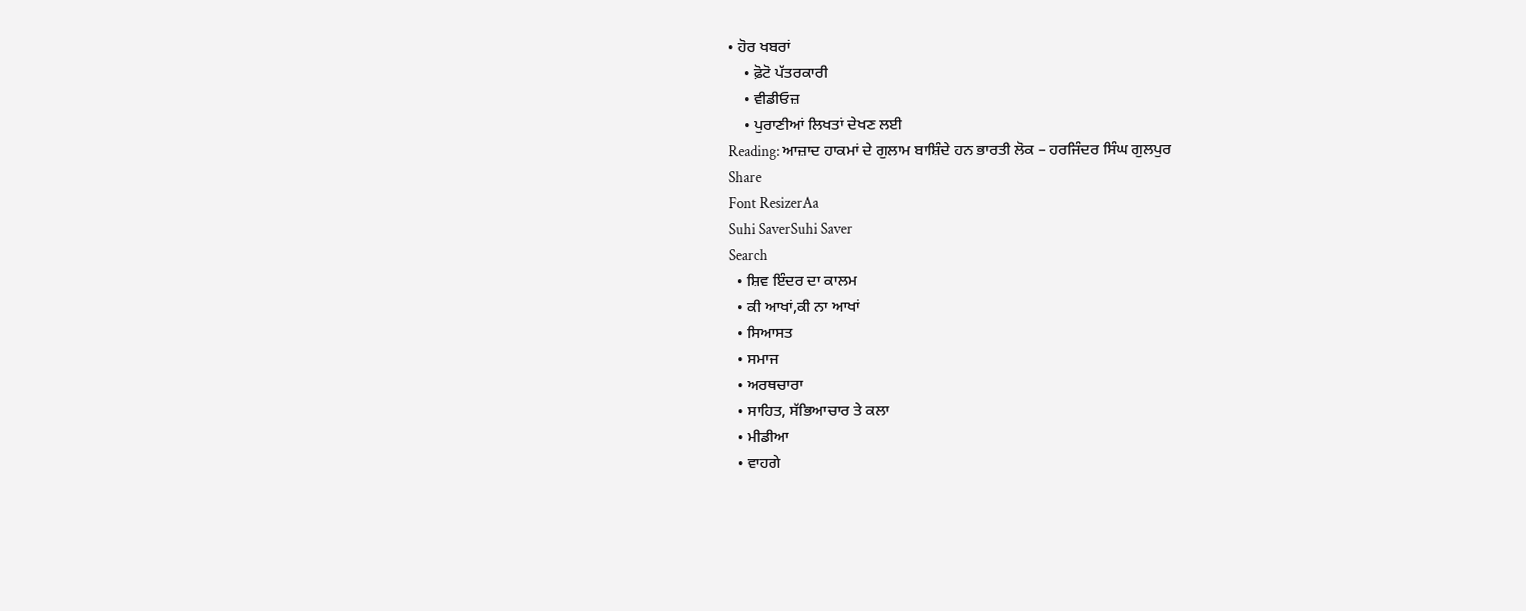• ਹੋਰ ਖਬਰਾਂ
    • ਫ਼ੋਟੋ ਪੱਤਰਕਾਰੀ
    • ਵੀਡੀਓਜ਼
    • ਪੁਰਾਣੀਆਂ ਲਿਖਤਾਂ ਦੇਖਣ ਲਈ
Reading: ਆਜ਼ਾਦ ਹਾਕਮਾਂ ਦੇ ਗੁਲਾਮ ਬਾਸ਼ਿੰਦੇ ਹਨ ਭਾਰਤੀ ਲੋਕ – ਹਰਜਿੰਦਰ ਸਿੰਘ ਗੁਲਪੁਰ
Share
Font ResizerAa
Suhi SaverSuhi Saver
Search
  • ਸ਼ਿਵ ਇੰਦਰ ਦਾ ਕਾਲਮ
  • ਕੀ ਆਖਾਂ,ਕੀ ਨਾ ਆਖਾਂ
  • ਸਿਆਸਤ
  • ਸਮਾਜ
  • ਅਰਥਚਾਰਾ
  • ਸਾਹਿਤ, ਸੱਭਿਆਚਾਰ ਤੇ ਕਲਾ
  • ਮੀਡੀਆ
  • ਵਾਹਗੇ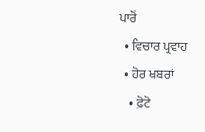ਪਾਰੋਂ
  • ਵਿਚਾਰ ਪ੍ਰਵਾਹ
  • ਹੋਰ ਖਬਰਾਂ
    • ਫ਼ੋਟੋ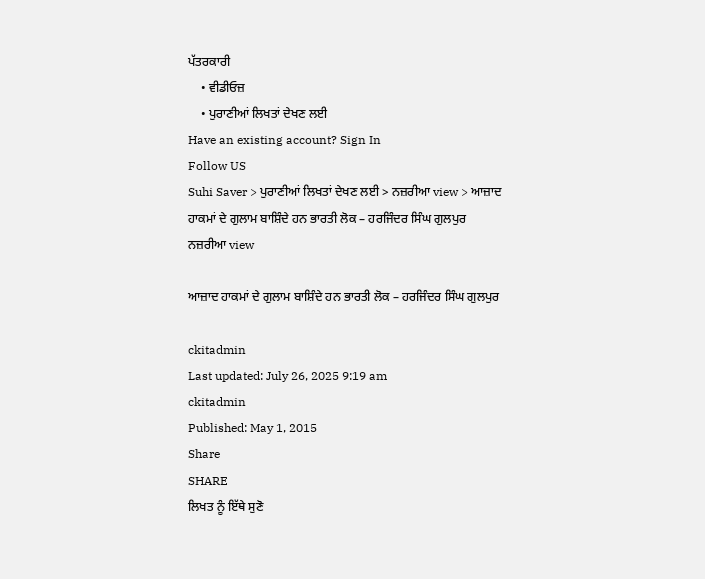ਪੱਤਰਕਾਰੀ
    • ਵੀਡੀਓਜ਼
    • ਪੁਰਾਣੀਆਂ ਲਿਖਤਾਂ ਦੇਖਣ ਲਈ
Have an existing account? Sign In
Follow US
Suhi Saver > ਪੁਰਾਣੀਆਂ ਲਿਖਤਾਂ ਦੇਖਣ ਲਈ > ਨਜ਼ਰੀਆ view > ਆਜ਼ਾਦ ਹਾਕਮਾਂ ਦੇ ਗੁਲਾਮ ਬਾਸ਼ਿੰਦੇ ਹਨ ਭਾਰਤੀ ਲੋਕ – ਹਰਜਿੰਦਰ ਸਿੰਘ ਗੁਲਪੁਰ
ਨਜ਼ਰੀਆ view

ਆਜ਼ਾਦ ਹਾਕਮਾਂ ਦੇ ਗੁਲਾਮ ਬਾਸ਼ਿੰਦੇ ਹਨ ਭਾਰਤੀ ਲੋਕ – ਹਰਜਿੰਦਰ ਸਿੰਘ ਗੁਲਪੁਰ

ckitadmin
Last updated: July 26, 2025 9:19 am
ckitadmin
Published: May 1, 2015
Share
SHARE
ਲਿਖਤ ਨੂੰ ਇੱਥੇ ਸੁਣੋ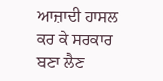ਆਜ਼ਾਦੀ ਹਾਸਲ ਕਰ ਕੇ ਸਰਕਾਰ ਬਣਾ ਲੈਣ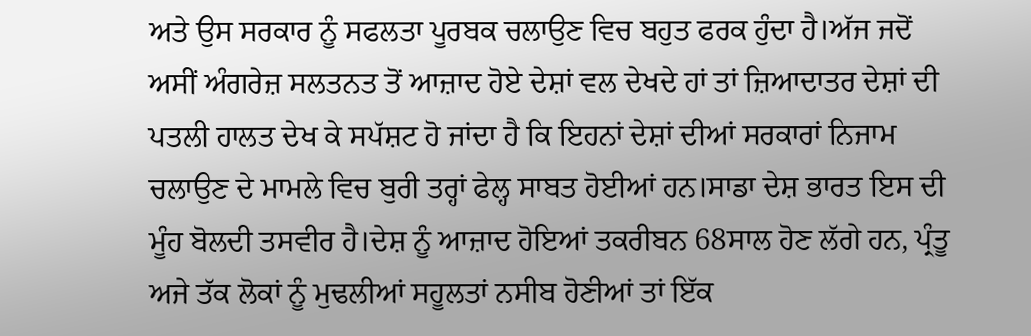ਅਤੇ ਉਸ ਸਰਕਾਰ ਨੂੰ ਸਫਲਤਾ ਪੂਰਬਕ ਚਲਾਉਣ ਵਿਚ ਬਹੁਤ ਫਰਕ ਹੁੰਦਾ ਹੈ।ਅੱਜ ਜਦੋਂ ਅਸੀਂ ਅੰਗਰੇਜ਼ ਸਲਤਨਤ ਤੋਂ ਆਜ਼ਾਦ ਹੋਏ ਦੇਸ਼ਾਂ ਵਲ ਦੇਖਦੇ ਹਾਂ ਤਾਂ ਜ਼ਿਆਦਾਤਰ ਦੇਸ਼ਾਂ ਦੀ ਪਤਲੀ ਹਾਲਤ ਦੇਖ ਕੇ ਸਪੱਸ਼ਟ ਹੋ ਜਾਂਦਾ ਹੈ ਕਿ ਇਹਨਾਂ ਦੇਸ਼ਾਂ ਦੀਆਂ ਸਰਕਾਰਾਂ ਨਿਜਾਮ ਚਲਾਉਣ ਦੇ ਮਾਮਲੇ ਵਿਚ ਬੁਰੀ ਤਰ੍ਹਾਂ ਫੇਲ੍ਹ ਸਾਬਤ ਹੋਈਆਂ ਹਨ।ਸਾਡਾ ਦੇਸ਼ ਭਾਰਤ ਇਸ ਦੀ ਮੂੰਹ ਬੋਲਦੀ ਤਸਵੀਰ ਹੈ।ਦੇਸ਼ ਨੂੰ ਆਜ਼ਾਦ ਹੋਇਆਂ ਤਕਰੀਬਨ 68ਸਾਲ ਹੋਣ ਲੱਗੇ ਹਨ, ਪ੍ਰੰਤੂ ਅਜੇ ਤੱਕ ਲੋਕਾਂ ਨੂੰ ਮੁਢਲੀਆਂ ਸਹੂਲਤਾਂ ਨਸੀਬ ਹੋਣੀਆਂ ਤਾਂ ਇੱਕ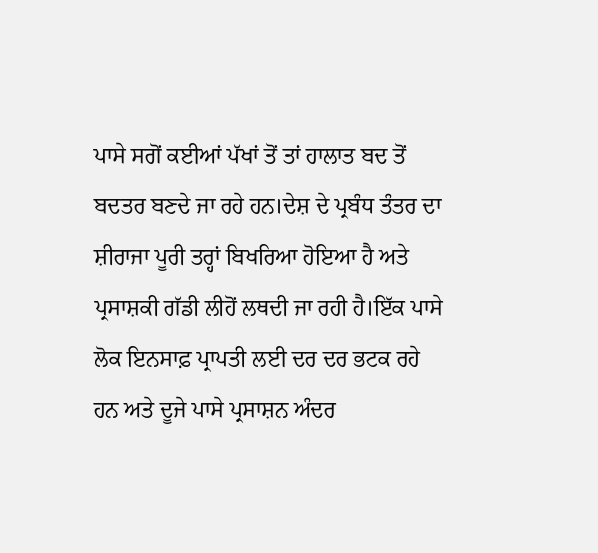ਪਾਸੇ ਸਗੋਂ ਕਈਆਂ ਪੱਖਾਂ ਤੋਂ ਤਾਂ ਹਾਲਾਤ ਬਦ ਤੋਂ ਬਦਤਰ ਬਣਦੇ ਜਾ ਰਹੇ ਹਨ।ਦੇਸ਼ ਦੇ ਪ੍ਰਬੰਧ ਤੰਤਰ ਦਾ ਸ਼ੀਰਾਜਾ ਪੂਰੀ ਤਰ੍ਹਾਂ ਬਿਖਰਿਆ ਹੋਇਆ ਹੈ ਅਤੇ ਪ੍ਰਸਾਸ਼ਕੀ ਗੱਡੀ ਲੀਹੋਂ ਲਥਦੀ ਜਾ ਰਹੀ ਹੈ।ਇੱਕ ਪਾਸੇ ਲੋਕ ਇਨਸਾਫ਼ ਪ੍ਰਾਪਤੀ ਲਈ ਦਰ ਦਰ ਭਟਕ ਰਹੇ ਹਨ ਅਤੇ ਦੂਜੇ ਪਾਸੇ ਪ੍ਰਸਾਸ਼ਨ ਅੰਦਰ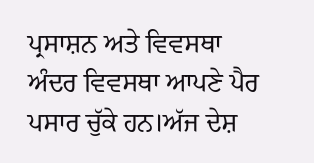ਪ੍ਰਸਾਸ਼ਨ ਅਤੇ ਵਿਵਸਥਾ ਅੰਦਰ ਵਿਵਸਥਾ ਆਪਣੇ ਪੈਰ ਪਸਾਰ ਚੁੱਕੇ ਹਨ।ਅੱਜ ਦੇਸ਼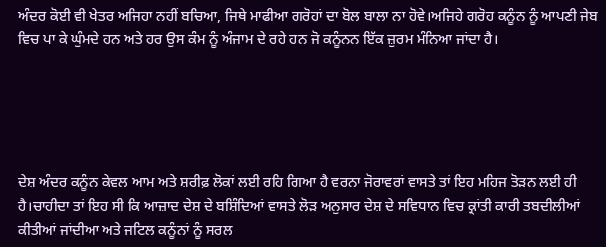ਅੰਦਰ ਕੋਈ ਵੀ ਖੇਤਰ ਅਜਿਹਾ ਨਹੀਂ ਬਚਿਆ, ਜਿਥੇ ਮਾਫੀਆ ਗਰੋਹਾਂ ਦਾ ਬੋਲ ਬਾਲਾ ਨਾ ਹੋਵੇ।ਅਜਿਹੇ ਗਰੋਹ ਕਨੂੰਨ ਨੂੰ ਆਪਣੀ ਜੇਬ ਵਿਚ ਪਾ ਕੇ ਘੁੰਮਦੇ ਹਨ ਅਤੇ ਹਰ ਉਸ ਕੰਮ ਨੂੰ ਅੰਜਾਮ ਦੇ ਰਹੇ ਹਨ ਜੋ ਕਨੂੰਨਨ ਇੱਕ ਜ਼ੁਰਮ ਮੰਨਿਆ ਜਾਂਦਾ ਹੈ।





ਦੇਸ਼ ਅੰਦਰ ਕਨੂੰਨ ਕੇਵਲ ਆਮ ਅਤੇ ਸ਼ਰੀਫ਼ ਲੋਕਾਂ ਲਈ ਰਹਿ ਗਿਆ ਹੈ ਵਰਨਾ ਜੋਰਾਵਰਾਂ ਵਾਸਤੇ ਤਾਂ ਇਹ ਮਹਿਜ ਤੋੜਨ ਲਈ ਹੀ ਹੈ।ਚਾਹੀਦਾ ਤਾਂ ਇਹ ਸੀ ਕਿ ਆਜ਼ਾਦ ਦੇਸ਼ ਦੇ ਬਸ਼ਿੰਦਿਆਂ ਵਾਸਤੇ ਲੋੜ ਅਨੁਸਾਰ ਦੇਸ਼ ਦੇ ਸਵਿਧਾਨ ਵਿਚ ਕ੍ਰਾਂਤੀ ਕਾਰੀ ਤਬਦੀਲੀਆਂ ਕੀਤੀਆਂ ਜਾਂਦੀਆ ਅਤੇ ਜਟਿਲ ਕਨੂੰਨਾਂ ਨੂੰ ਸਰਲ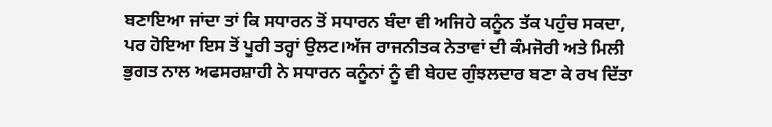ਬਣਾਇਆ ਜਾਂਦਾ ਤਾਂ ਕਿ ਸਧਾਰਨ ਤੋਂ ਸਧਾਰਨ ਬੰਦਾ ਵੀ ਅਜਿਹੇ ਕਨੂੰਨ ਤੱਕ ਪਹੁੰਚ ਸਕਦਾ, ਪਰ ਹੋਇਆ ਇਸ ਤੋਂ ਪੂਰੀ ਤਰ੍ਹਾਂ ਉਲਟ।ਅੱਜ ਰਾਜਨੀਤਕ ਨੇਤਾਵਾਂ ਦੀ ਕੰਮਜੋਰੀ ਅਤੇ ਮਿਲੀ ਭੁਗਤ ਨਾਲ ਅਫਸਰਸ਼ਾਹੀ ਨੇ ਸਧਾਰਨ ਕਨੂੰਨਾਂ ਨੂੰ ਵੀ ਬੇਹਦ ਗੁੰਝਲਦਾਰ ਬਣਾ ਕੇ ਰਖ ਦਿੱਤਾ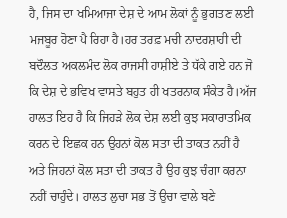ਹੈ, ਜਿਸ ਦਾ ਖਮਿਆਜਾ ਦੇਸ਼ ਦੇ ਆਮ ਲੋਕਾਂ ਨੂੰ ਭੁਗਤਣ ਲਈ ਮਜਬੂਰ ਹੋਣਾ ਪੈ ਰਿਹਾ ਹੈ।ਹਰ ਤਰਫ਼ ਮਚੀ ਨਾਦਰਸ਼ਾਹੀ ਦੀ ਬਦੌਲਤ ਅਕਲਮੰਦ ਲੋਕ ਰਾਜਸੀ ਹਾਸ਼ੀਏ ਤੇ ਧੱਕੇ ਗਏ ਹਨ ਜੋ ਕਿ ਦੇਸ਼ ਦੇ ਭਵਿਖ ਵਾਸਤੇ ਬਹੁਤ ਹੀ ਖਤਰਨਾਕ ਸੰਕੇਤ ਹੈ।ਅੱਜ ਹਾਲਤ ਇਹ ਹੈ ਕਿ ਜਿਹੜੇ ਲੋਕ ਦੇਸ਼ ਲਈ ਕੁਝ ਸਕਾਰਾਤਮਿਕ ਕਰਨ ਦੇ ਇਛਕ ਹਨ ਉਹਨਾਂ ਕੋਲ ਸਤਾ ਦੀ ਤਾਕਤ ਨਹੀਂ ਹੈ ਅਤੇ ਜਿਹਨਾਂ ਕੋਲ ਸਤਾ ਦੀ ਤਾਕਤ ਹੈ ਉਹ ਕੁਝ ਚੰਗਾ ਕਰਨਾ ਨਹੀਂ ਚਾਹੁੰਦੇ। ਹਾਲਤ ਲੁਚਾ ਸਭ ਤੋਂ ਉਚਾ ਵਾਲੇ ਬਣੇ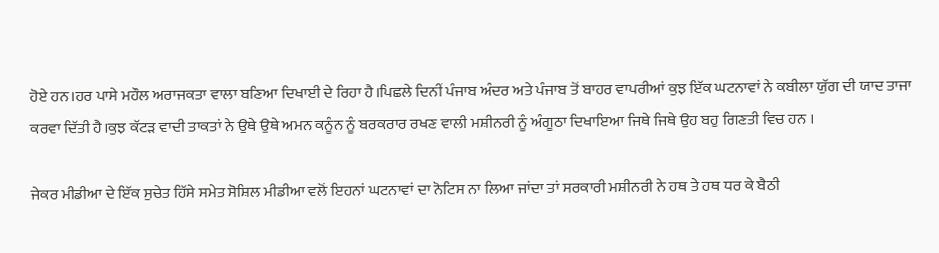ਹੋਏ ਹਨ।ਹਰ ਪਾਸੇ ਮਹੌਲ ਅਰਾਜਕਤਾ ਵਾਲਾ ਬਣਿਆ ਦਿਖਾਈ ਦੇ ਰਿਹਾ ਹੈ।ਪਿਛਲੇ ਦਿਨੀਂ ਪੰਜਾਬ ਅੰਦਰ ਅਤੇ ਪੰਜਾਬ ਤੋਂ ਬਾਹਰ ਵਾਪਰੀਆਂ ਕੁਝ ਇੱਕ ਘਟਨਾਵਾਂ ਨੇ ਕਬੀਲਾ ਯੁੱਗ ਦੀ ਯਾਦ ਤਾਜਾ ਕਰਵਾ ਦਿੱਤੀ ਹੈ।ਕੁਝ ਕੱਟੜ ਵਾਦੀ ਤਾਕਤਾਂ ਨੇ ਉਥੇ ਉਥੇ ਅਮਨ ਕਨੂੰਨ ਨੂੰ ਬਰਕਰਾਰ ਰਖਣ ਵਾਲੀ ਮਸ਼ੀਨਰੀ ਨੂੰ ਅੰਗੂਠਾ ਦਿਖਾਇਆ ਜਿਥੇ ਜਿਥੇ ਉਹ ਬਹੁ ਗਿਣਤੀ ਵਿਚ ਹਨ ।

ਜੇਕਰ ਮੀਡੀਆ ਦੇ ਇੱਕ ਸੁਚੇਤ ਹਿੱਸੇ ਸਮੇਤ ਸੋਸ਼ਿਲ ਮੀਡੀਆ ਵਲੋਂ ਇਹਨਾਂ ਘਟਨਾਵਾਂ ਦਾ ਨੋਟਿਸ ਨਾ ਲਿਆ ਜਾਂਦਾ ਤਾਂ ਸਰਕਾਰੀ ਮਸ਼ੀਨਰੀ ਨੇ ਹਥ ਤੇ ਹਥ ਧਰ ਕੇ ਬੈਠੀ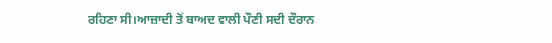ਰਹਿਣਾ ਸੀ।ਆਜ਼ਾਦੀ ਤੋਂ ਬਾਅਦ ਵਾਲੀ ਪੌਣੀ ਸਦੀ ਦੌਰਾਨ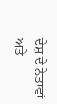ਦੇਸ਼ ਦੇ ਨੇਤਾਵਾਂ ਅਤੇ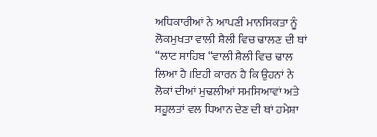ਅਧਿਕਾਰੀਆਂ ਨੇ ਆਪਣੀ ਮਾਨਸਿਕਤਾ ਨੂੰ ਲੋਕਮੁਖਤਾ ਵਾਲੀ ਸ਼ੈਲੀ ਵਿਚ ਢਾਲਣ ਦੀ ਥਾਂ “ਲਾਟ ਸਾਹਿਬ “ਵਾਲੀ ਸ਼ੈਲੀ ਵਿਚ ਢਾਲ ਲਿਆ ਹੈ ।ਇਹੀ ਕਾਰਨ ਹੈ ਕਿ ਉਹਨਾਂ ਨੇ ਲੋਕਾਂ ਦੀਆਂ ਮੁਢਲੀਆਂ ਸਮਸਿਆਵਾਂ ਅਤੇ ਸਹੂਲਤਾਂ ਵਲ ਧਿਆਨ ਦੇਣ ਦੀ ਥਾਂ ਹਮੇਸ਼ਾ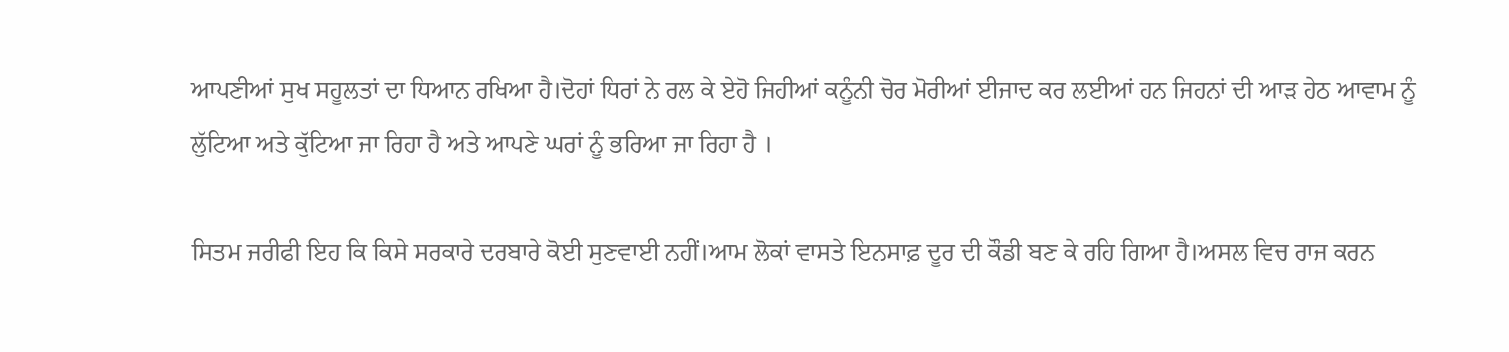ਆਪਣੀਆਂ ਸੁਖ ਸਹੂਲਤਾਂ ਦਾ ਧਿਆਨ ਰਖਿਆ ਹੈ।ਦੋਹਾਂ ਧਿਰਾਂ ਨੇ ਰਲ ਕੇ ਏਹੋ ਜਿਹੀਆਂ ਕਨੂੰਨੀ ਚੋਰ ਮੋਰੀਆਂ ਈਜਾਦ ਕਰ ਲਈਆਂ ਹਨ ਜਿਹਨਾਂ ਦੀ ਆੜ ਹੇਠ ਆਵਾਮ ਨੂੰ ਲੁੱਟਿਆ ਅਤੇ ਕੁੱਟਿਆ ਜਾ ਰਿਹਾ ਹੈ ਅਤੇ ਆਪਣੇ ਘਰਾਂ ਨੂੰ ਭਰਿਆ ਜਾ ਰਿਹਾ ਹੈ ।

ਸਿਤਮ ਜਰੀਫੀ ਇਹ ਕਿ ਕਿਸੇ ਸਰਕਾਰੇ ਦਰਬਾਰੇ ਕੋਈ ਸੁਣਵਾਈ ਨਹੀਂ।ਆਮ ਲੋਕਾਂ ਵਾਸਤੇ ਇਨਸਾਫ਼ ਦੂਰ ਦੀ ਕੌਡੀ ਬਣ ਕੇ ਰਹਿ ਗਿਆ ਹੈ।ਅਸਲ ਵਿਚ ਰਾਜ ਕਰਨ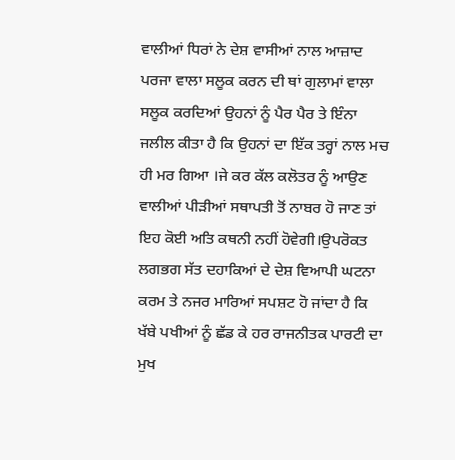ਵਾਲੀਆਂ ਧਿਰਾਂ ਨੇ ਦੇਸ਼ ਵਾਸੀਆਂ ਨਾਲ ਆਜ਼ਾਦ ਪਰਜਾ ਵਾਲਾ ਸਲੂਕ ਕਰਨ ਦੀ ਥਾਂ ਗੁਲਾਮਾਂ ਵਾਲਾ ਸਲੂਕ ਕਰਦਿਆਂ ਉਹਨਾਂ ਨੂੰ ਪੈਰ ਪੈਰ ਤੇ ਇੰਨਾ ਜਲੀਲ ਕੀਤਾ ਹੈ ਕਿ ਉਹਨਾਂ ਦਾ ਇੱਕ ਤਰ੍ਹਾਂ ਨਾਲ ਮਚ ਹੀ ਮਰ ਗਿਆ ।ਜੇ ਕਰ ਕੱਲ ਕਲੋਤਰ ਨੂੰ ਆਉਣ ਵਾਲੀਆਂ ਪੀੜੀਆਂ ਸਥਾਪਤੀ ਤੋਂ ਨਾਬਰ ਹੋ ਜਾਣ ਤਾਂ ਇਹ ਕੋਈ ਅਤਿ ਕਥਨੀ ਨਹੀਂ ਹੋਵੇਗੀ।ਉਪਰੋਕਤ ਲਗਭਗ ਸੱਤ ਦਹਾਕਿਆਂ ਦੇ ਦੇਸ਼ ਵਿਆਪੀ ਘਟਨਾ ਕਰਮ ਤੇ ਨਜਰ ਮਾਰਿਆਂ ਸਪਸ਼ਟ ਹੋ ਜਾਂਦਾ ਹੈ ਕਿ ਖੱਬੇ ਪਖੀਆਂ ਨੂੰ ਛੱਡ ਕੇ ਹਰ ਰਾਜਨੀਤਕ ਪਾਰਟੀ ਦਾ ਮੁਖ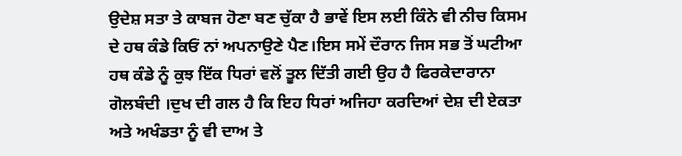ਉਦੇਸ਼ ਸਤਾ ਤੇ ਕਾਬਜ ਹੋਣਾ ਬਣ ਚੁੱਕਾ ਹੈ ਭਾਵੇਂ ਇਸ ਲਈ ਕਿੰਨੇ ਵੀ ਨੀਚ ਕਿਸਮ ਦੇ ਹਥ ਕੰਡੇ ਕਿਓਂ ਨਾਂ ਅਪਨਾਉਣੇ ਪੈਣ।ਇਸ ਸਮੇਂ ਦੌਰਾਨ ਜਿਸ ਸਭ ਤੋਂ ਘਟੀਆ ਹਥ ਕੰਡੇ ਨੂੰ ਕੁਝ ਇੱਕ ਧਿਰਾਂ ਵਲੋਂ ਤੂਲ ਦਿੱਤੀ ਗਈ ਉਹ ਹੈ ਫਿਰਕੇਦਾਰਾਨਾ ਗੋਲਬੰਦੀ ।ਦੁਖ ਦੀ ਗਲ ਹੈ ਕਿ ਇਹ ਧਿਰਾਂ ਅਜਿਹਾ ਕਰਦਿਆਂ ਦੇਸ਼ ਦੀ ਏਕਤਾ ਅਤੇ ਅਖੰਡਤਾ ਨੂੰ ਵੀ ਦਾਅ ਤੇ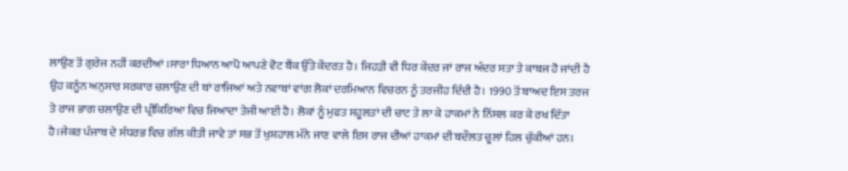ਲਾਉਣ ਤੋਂ ਗੁਰੇਜ ਨਹੀਂ ਕਰਦੀਆਂ ।ਸਾਰਾ ਧਿਆਨ ਆਪੋ ਆਪਣੇ ਵੋਟ ਬੈਂਕ ਉੱਤੇ ਕੇਂਦਰਤ ਹੈ। ਜਿਹੜੀ ਵੀ ਧਿਰ ਕੇਂਦਰ ਜਾਂ ਰਾਜ ਅੰਦਰ ਸਤਾ ਤੇ ਕਾਬਜ ਹੋ ਜਾਂਦੀ ਹੈ ਉਹ ਕਨੂੰਨ ਅਨੁਸਾਰ ਸਰਕਾਰ ਚਲਾਉਣ ਦੀ ਥਾਂ ਰਾਜਿਆਂ ਅਤੇ ਨਵਾਬਾਂ ਵਾਂਗ ਲੋਕਾਂ ਦਰਮਿਆਨ ਵਿਚਰਨ ਨੂੰ ਤਰਜੀਹ ਦਿੰਦੀ ਹੈ। 1990 ਤੋਂ ਬਾਅਦ ਇਸ ਤਰਜ ਤੇ ਰਾਜ ਭਾਗ ਚਲਾਉਣ ਦੀ ਪ੍ਰੀਕਿਰਿਆ ਵਿਚ ਜਿਆਦਾ ਤੇਜੀ ਆਈ ਹੈ। ਲੋਕਾਂ ਨੂੰ ਮੁਫਤ ਸਹੂਲਤਾਂ ਦੀ ਚਾਟ ਤੇ ਲਾ ਕੇ ਹਾਕਮਾਂ ਨੇ ਨਿੱਸਲ ਕਰ ਕੇ ਰਖ ਦਿੱਤਾ ਹੈ।ਜੇਕਰ ਪੰਜਾਬ ਦੇ ਸੰਧਰਭ ਵਿਚ ਗੱਲ ਕੀਤੀ ਜਾਵੇ ਤਾਂ ਸਭ ਤੋਂ ਖੁਸ਼ਹਾਲ ਮੰਨੇ ਜਾਣ ਵਾਲੇ ਇਸ ਰਾਜ ਦੀਆਂ ਹਾਕਮਾਂ ਦੀ ਬਦੌਲਤ ਚੂਲਾਂ ਹਿਲ ਚੁੱਕੀਆਂ ਹਨ।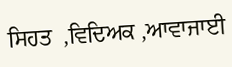ਸਿਹਤ  ,ਵਿਦਿਅਕ ,ਆਵਾਜਾਈ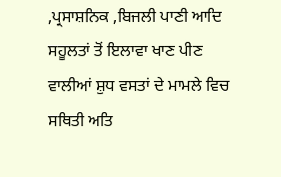,ਪ੍ਰਸਾਸ਼ਨਿਕ ,ਬਿਜਲੀ ਪਾਣੀ ਆਦਿ ਸਹੂਲਤਾਂ ਤੋਂ ਇਲਾਵਾ ਖਾਣ ਪੀਣ ਵਾਲੀਆਂ ਸ਼ੁਧ ਵਸਤਾਂ ਦੇ ਮਾਮਲੇ ਵਿਚ ਸਥਿਤੀ ਅਤਿ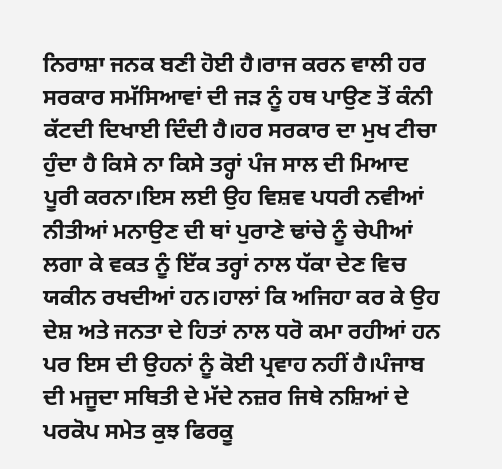ਨਿਰਾਸ਼ਾ ਜਨਕ ਬਣੀ ਹੋਈ ਹੈ।ਰਾਜ ਕਰਨ ਵਾਲੀ ਹਰ ਸਰਕਾਰ ਸਮੱਸਿਆਵਾਂ ਦੀ ਜੜ ਨੂੰ ਹਥ ਪਾਉਣ ਤੋਂ ਕੰਨੀ ਕੱਟਦੀ ਦਿਖਾਈ ਦਿੰਦੀ ਹੈ।ਹਰ ਸਰਕਾਰ ਦਾ ਮੁਖ ਟੀਚਾ ਹੁੰਦਾ ਹੈ ਕਿਸੇ ਨਾ ਕਿਸੇ ਤਰ੍ਹਾਂ ਪੰਜ ਸਾਲ ਦੀ ਮਿਆਦ ਪੂਰੀ ਕਰਨਾ।ਇਸ ਲਈ ਉਹ ਵਿਸ਼ਵ ਪਧਰੀ ਨਵੀਆਂ ਨੀਤੀਆਂ ਮਨਾਉਣ ਦੀ ਥਾਂ ਪੁਰਾਣੇ ਢਾਂਚੇ ਨੂੰ ਚੇਪੀਆਂ ਲਗਾ ਕੇ ਵਕਤ ਨੂੰ ਇੱਕ ਤਰ੍ਹਾਂ ਨਾਲ ਧੱਕਾ ਦੇਣ ਵਿਚ ਯਕੀਨ ਰਖਦੀਆਂ ਹਨ।ਹਾਲਾਂ ਕਿ ਅਜਿਹਾ ਕਰ ਕੇ ਉਹ ਦੇਸ਼ ਅਤੇ ਜਨਤਾ ਦੇ ਹਿਤਾਂ ਨਾਲ ਧਰੋ ਕਮਾ ਰਹੀਆਂ ਹਨ ਪਰ ਇਸ ਦੀ ਉਹਨਾਂ ਨੂੰ ਕੋਈ ਪ੍ਰਵਾਹ ਨਹੀਂ ਹੈ।ਪੰਜਾਬ ਦੀ ਮਜੂਦਾ ਸਥਿਤੀ ਦੇ ਮੱਦੇ ਨਜ਼ਰ ਜਿਥੇ ਨਸ਼ਿਆਂ ਦੇ ਪਰਕੋਪ ਸਮੇਤ ਕੁਝ ਫਿਰਕੂ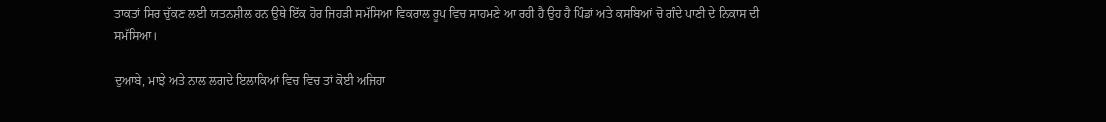ਤਾਕਤਾਂ ਸਿਰ ਚੁੱਕਣ ਲਈ ਯਤਨਸ਼ੀਲ ਹਨ ਉਥੇ ਇੱਕ ਹੋਰ ਜਿਹੜੀ ਸਮੱਸਿਆ ਵਿਕਰਾਲ ਰੂਪ ਵਿਚ ਸਾਹਮਣੇ ਆ ਰਹੀ ਹੈ ਉਹ ਹੈ ਪਿੰਡਾਂ ਅਤੇ ਕਸਬਿਆਂ ਚੋ ਗੰਦੇ ਪਾਣੀ ਦੇ ਨਿਕਾਸ ਦੀ ਸਮੱਸਿਆ।

ਦੁਆਬੇ, ਮਾਝੇ ਅਤੇ ਨਾਲ ਲਗਦੇ ਇਲਾਕਿਆਂ ਵਿਚ ਵਿਚ ਤਾਂ ਕੋਈ ਅਜਿਹਾ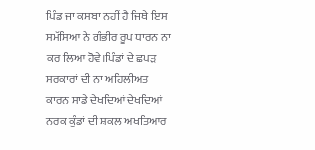ਪਿੰਡ ਜਾ ਕਸਬਾ ਨਹੀਂ ਹੈ ਜਿਥੇ ਇਸ ਸਮੱਸਿਆ ਨੇ ਗੰਭੀਰ ਰੂਪ ਧਾਰਨ ਨਾ ਕਰ ਲਿਆ ਹੋਵੇ।ਪਿੰਡਾਂ ਦੇ ਛਪੜ ਸਰਕਾਰਾਂ ਦੀ ਨਾ ਅਹਿਲੀਅਤ ਕਾਰਨ ਸਾਡੇ ਦੇਖਦਿਆਂ ਦੇਖਦਿਆਂ ਨਰਕ ਕੁੰਡਾਂ ਦੀ ਸ਼ਕਲ ਅਖਤਿਆਰ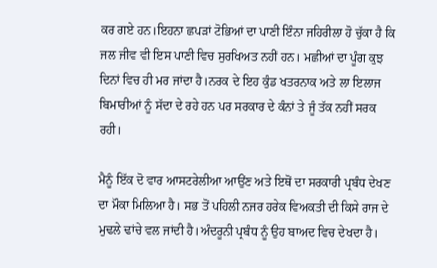ਕਰ ਗਏ ਹਨ।ਇਹਨਾ ਛਪੜਾਂ ਟੋਭਿਆਂ ਦਾ ਪਾਣੀ ਇੰਨਾ ਜਹਿਰੀਲਾ ਹੋ ਚੁੱਕਾ ਹੈ ਕਿ ਜਲ ਜੀਵ ਵੀ ਇਸ ਪਾਣੀ ਵਿਚ ਸੁਰਖਿਅਤ ਨਹੀਂ ਹਨ। ਮਛੀਆਂ ਦਾ ਪੂੰਗ ਕੁਝ ਦਿਨਾਂ ਵਿਚ ਹੀ ਮਰ ਜਾਂਦਾ ਹੈ।ਨਰਕ ਦੇ ਇਹ ਕੁੰਡ ਖਤਰਨਾਕ ਅਤੇ ਲਾ ਇਲਾਜ ਬਿਮਾਰੀਆਂ ਨੂੰ ਸੱਦਾ ਦੇ ਰਹੇ ਹਨ ਪਰ ਸਰਕਾਰ ਦੇ ਕੰਨਾਂ ਤੇ ਜੂੰ ਤੱਕ ਨਹੀਂ ਸਰਕ ਰਹੀ।

ਮੈਨੂੰ ਇੱਕ ਦੋ ਵਾਰ ਆਸਟਰੇਲੀਆ ਆਉਂਣ ਅਤੇ ਇਥੋਂ ਦਾ ਸਰਕਾਰੀ ਪ੍ਰਬੰਧ ਦੇਖਣ ਦਾ ਮੌਕਾ ਮਿਲਿਆ ਹੈ। ਸਭ ਤੋਂ ਪਹਿਲੀ ਨਜਰ ਹਰੇਕ ਵਿਅਕਤੀ ਦੀ ਕਿਸੇ ਰਾਜ ਦੇ ਮੁਢਲੇ ਢਾਂਚੇ ਵਲ ਜਾਂਦੀ ਹੈ।ਅੰਦਰੂਨੀ ਪ੍ਰਬੰਧ ਨੂੰ ਉਹ ਬਾਅਦ ਵਿਚ ਦੇਖਦਾ ਹੈ।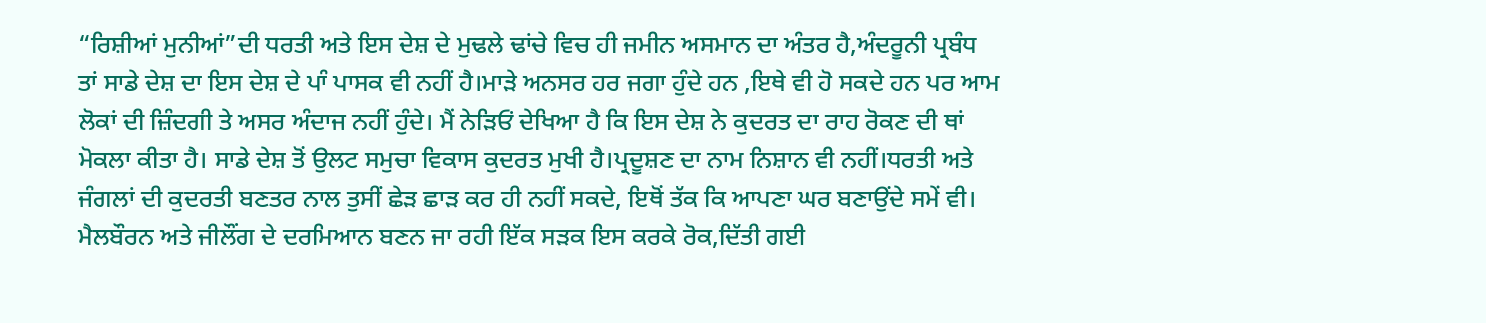“ਰਿਸ਼ੀਆਂ ਮੁਨੀਆਂ”ਦੀ ਧਰਤੀ ਅਤੇ ਇਸ ਦੇਸ਼ ਦੇ ਮੁਢਲੇ ਢਾਂਚੇ ਵਿਚ ਹੀ ਜਮੀਨ ਅਸਮਾਨ ਦਾ ਅੰਤਰ ਹੈ,ਅੰਦਰੂਨੀ ਪ੍ਰਬੰਧ ਤਾਂ ਸਾਡੇ ਦੇਸ਼ ਦਾ ਇਸ ਦੇਸ਼ ਦੇ ਪਾੰ ਪਾਸਕ ਵੀ ਨਹੀਂ ਹੈ।ਮਾੜੇ ਅਨਸਰ ਹਰ ਜਗਾ ਹੁੰਦੇ ਹਨ ,ਇਥੇ ਵੀ ਹੋ ਸਕਦੇ ਹਨ ਪਰ ਆਮ ਲੋਕਾਂ ਦੀ ਜ਼ਿੰਦਗੀ ਤੇ ਅਸਰ ਅੰਦਾਜ ਨਹੀਂ ਹੁੰਦੇ। ਮੈਂ ਨੇੜਿਓਂ ਦੇਖਿਆ ਹੈ ਕਿ ਇਸ ਦੇਸ਼ ਨੇ ਕੁਦਰਤ ਦਾ ਰਾਹ ਰੋਕਣ ਦੀ ਥਾਂ ਮੋਕਲਾ ਕੀਤਾ ਹੈ। ਸਾਡੇ ਦੇਸ਼ ਤੋਂ ਉਲਟ ਸਮੁਚਾ ਵਿਕਾਸ ਕੁਦਰਤ ਮੁਖੀ ਹੈ।ਪ੍ਰਦੂਸ਼ਣ ਦਾ ਨਾਮ ਨਿਸ਼ਾਨ ਵੀ ਨਹੀਂ।ਧਰਤੀ ਅਤੇ ਜੰਗਲਾਂ ਦੀ ਕੁਦਰਤੀ ਬਣਤਰ ਨਾਲ ਤੁਸੀਂ ਛੇੜ ਛਾੜ ਕਰ ਹੀ ਨਹੀਂ ਸਕਦੇ, ਇਥੋਂ ਤੱਕ ਕਿ ਆਪਣਾ ਘਰ ਬਣਾਉਂਦੇ ਸਮੇਂ ਵੀ। ਮੈਲਬੌਰਨ ਅਤੇ ਜੀਲੌਂਗ ਦੇ ਦਰਮਿਆਨ ਬਣਨ ਜਾ ਰਹੀ ਇੱਕ ਸੜਕ ਇਸ ਕਰਕੇ ਰੋਕ,ਦਿੱਤੀ ਗਈ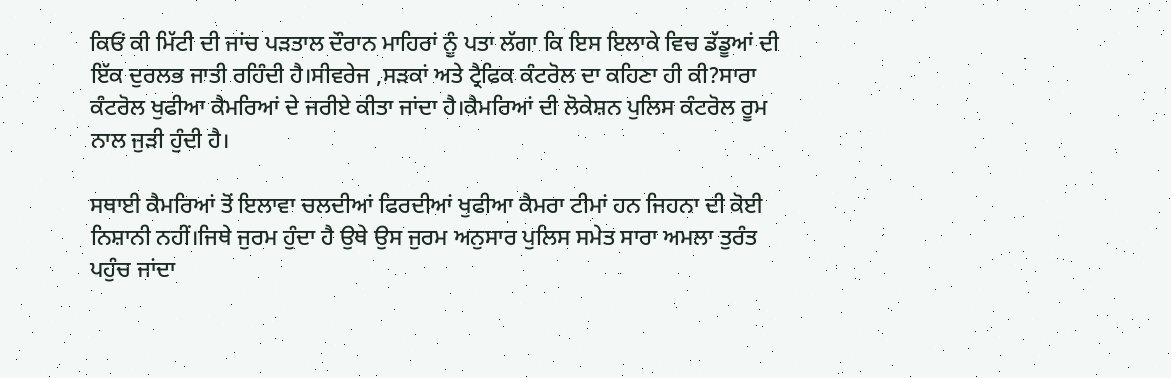ਕਿਓਂ ਕੀ ਮਿੱਟੀ ਦੀ ਜਾਂਚ ਪੜਤਾਲ ਦੌਰਾਨ ਮਾਹਿਰਾਂ ਨੂੰ ਪਤਾ ਲੱਗਾ ਕਿ ਇਸ ਇਲਾਕੇ ਵਿਚ ਡੱਡੂਆਂ ਦੀ ਇੱਕ ਦੁਰਲਭ ਜਾਤੀ ਰਹਿੰਦੀ ਹੈ।ਸੀਵਰੇਜ ,ਸੜਕਾਂ ਅਤੇ ਟ੍ਰੈਫਿਕ ਕੰਟਰੋਲ ਦਾ ਕਹਿਣਾ ਹੀ ਕੀ?ਸਾਰਾ ਕੰਟਰੋਲ ਖੁਫੀਆ ਕੈਮਰਿਆਂ ਦੇ ਜਰੀਏ ਕੀਤਾ ਜਾਂਦਾ ਹੈ।ਕੈਮਰਿਆਂ ਦੀ ਲੋਕੇਸ਼ਨ ਪੁਲਿਸ ਕੰਟਰੋਲ ਰੂਮ ਨਾਲ ਜੁੜੀ ਹੁੰਦੀ ਹੈ।

ਸਥਾਈ ਕੈਮਰਿਆਂ ਤੋਂ ਇਲਾਵਾ ਚਲਦੀਆਂ ਫਿਰਦੀਆਂ ਖੁਫੀਆ ਕੈਮਰਾ ਟੀਮਾਂ ਹਨ ਜਿਹਨਾ ਦੀ ਕੋਈ ਨਿਸ਼ਾਨੀ ਨਹੀਂ।ਜਿਥੇ ਜੁਰਮ ਹੁੰਦਾ ਹੈ ਉਥੇ ਉਸ ਜੁਰਮ ਅਨੁਸਾਰ ਪੁਲਿਸ ਸਮੇਤ ਸਾਰਾ ਅਮਲਾ ਤੁਰੰਤ ਪਹੁੰਚ ਜਾਂਦਾ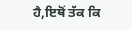ਹੈ,ਇਥੋਂ ਤੱਕ ਕਿ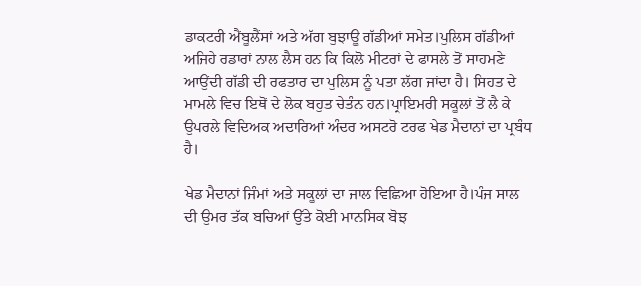ਡਾਕਟਰੀ ਐਂਬੂਲੈਂਸਾਂ ਅਤੇ ਅੱਗ ਬੁਝਾਊ ਗੱਡੀਆਂ ਸਮੇਤ।ਪੁਲਿਸ ਗੱਡੀਆਂ ਅਜਿਹੇ ਰਡਾਰਾਂ ਨਾਲ ਲੈਸ ਹਨ ਕਿ ਕਿਲੋ ਮੀਟਰਾਂ ਦੇ ਫਾਸਲੇ ਤੋਂ ਸਾਹਮਣੇ ਆਉਂਦੀ ਗੱਡੀ ਦੀ ਰਫਤਾਰ ਦਾ ਪੁਲਿਸ ਨੂੰ ਪਤਾ ਲੱਗ ਜਾਂਦਾ ਹੈ। ਸਿਹਤ ਦੇ ਮਾਮਲੇ ਵਿਚ ਇਥੋਂ ਦੇ ਲੋਕ ਬਹੁਤ ਚੇਤੰਨ ਹਨ।ਪ੍ਰਾਇਮਰੀ ਸਕੂਲਾਂ ਤੋਂ ਲੈ ਕੇ ਉਪਰਲੇ ਵਿਦਿਅਕ ਅਦਾਰਿਆਂ ਅੰਦਰ ਅਸਟਰੋ ਟਰਫ ਖੇਡ ਮੈਦਾਨਾਂ ਦਾ ਪ੍ਰਬੰਧ ਹੈ।

ਖੇਡ ਮੈਦਾਨਾਂ ਜਿੰਮਾਂ ਅਤੇ ਸਕੂਲਾਂ ਦਾ ਜਾਲ ਵਿਛਿਆ ਹੋਇਆ ਹੈ।ਪੰਜ ਸਾਲ ਦੀ ਉਮਰ ਤੱਕ ਬਚਿਆਂ ਉੱਤੇ ਕੋਈ ਮਾਨਸਿਕ ਬੋਝ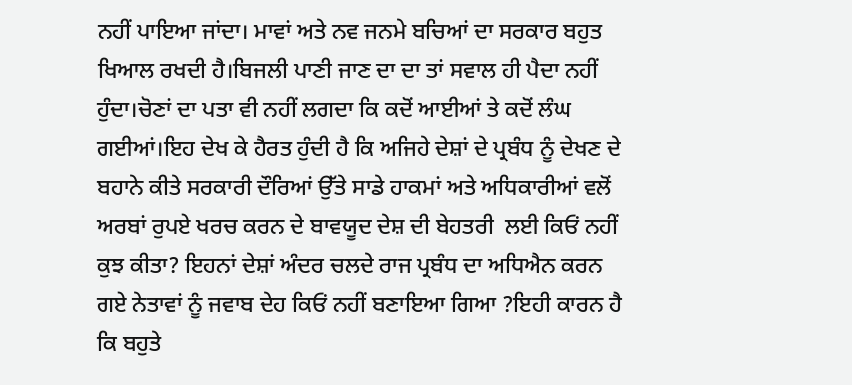ਨਹੀਂ ਪਾਇਆ ਜਾਂਦਾ। ਮਾਵਾਂ ਅਤੇ ਨਵ ਜਨਮੇ ਬਚਿਆਂ ਦਾ ਸਰਕਾਰ ਬਹੁਤ ਖਿਆਲ ਰਖਦੀ ਹੈ।ਬਿਜਲੀ ਪਾਣੀ ਜਾਣ ਦਾ ਦਾ ਤਾਂ ਸਵਾਲ ਹੀ ਪੈਦਾ ਨਹੀਂ ਹੁੰਦਾ।ਚੋਣਾਂ ਦਾ ਪਤਾ ਵੀ ਨਹੀਂ ਲਗਦਾ ਕਿ ਕਦੋਂ ਆਈਆਂ ਤੇ ਕਦੋਂ ਲੰਘ ਗਈਆਂ।ਇਹ ਦੇਖ ਕੇ ਹੈਰਤ ਹੁੰਦੀ ਹੈ ਕਿ ਅਜਿਹੇ ਦੇਸ਼ਾਂ ਦੇ ਪ੍ਰਬੰਧ ਨੂੰ ਦੇਖਣ ਦੇ ਬਹਾਨੇ ਕੀਤੇ ਸਰਕਾਰੀ ਦੌਰਿਆਂ ਉੱਤੇ ਸਾਡੇ ਹਾਕਮਾਂ ਅਤੇ ਅਧਿਕਾਰੀਆਂ ਵਲੋਂ ਅਰਬਾਂ ਰੁਪਏ ਖਰਚ ਕਰਨ ਦੇ ਬਾਵਯੂਦ ਦੇਸ਼ ਦੀ ਬੇਹਤਰੀ  ਲਈ ਕਿਓਂ ਨਹੀਂ ਕੁਝ ਕੀਤਾ? ਇਹਨਾਂ ਦੇਸ਼ਾਂ ਅੰਦਰ ਚਲਦੇ ਰਾਜ ਪ੍ਰਬੰਧ ਦਾ ਅਧਿਐਨ ਕਰਨ ਗਏ ਨੇਤਾਵਾਂ ਨੂੰ ਜਵਾਬ ਦੇਹ ਕਿਓਂ ਨਹੀਂ ਬਣਾਇਆ ਗਿਆ ?ਇਹੀ ਕਾਰਨ ਹੈ ਕਿ ਬਹੁਤੇ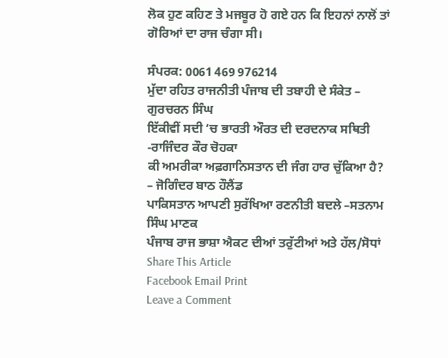ਲੋਕ ਹੁਣ ਕਹਿਣ ਤੇ ਮਜਬੂਰ ਹੋ ਗਏ ਹਨ ਕਿ ਇਹਨਾਂ ਨਾਲੋਂ ਤਾਂ ਗੋਰਿਆਂ ਦਾ ਰਾਜ ਚੰਗਾ ਸੀ।

ਸੰਪਰਕ: 0061 469 976214
ਮੁੱਦਾ ਰਹਿਤ ਰਾਜਨੀਤੀ ਪੰਜਾਬ ਦੀ ਤਬਾਹੀ ਦੇ ਸੰਕੇਤ – ਗੁਰਚਰਨ ਸਿੰਘ
ਇੱਕੀਵੀਂ ਸਦੀ ‘ਚ ਭਾਰਤੀ ਔਰਤ ਦੀ ਦਰਦਨਾਕ ਸਥਿਤੀ -ਰਾਜਿੰਦਰ ਕੌਰ ਚੋਹਕਾ
ਕੀ ਅਮਰੀਕਾ ਅਫ਼ਗਾਨਿਸਤਾਨ ਦੀ ਜੰਗ ਹਾਰ ਚੁੱਕਿਆ ਹੈ? – ਜੋਗਿੰਦਰ ਬਾਠ ਹੌਲੈਂਡ
ਪਾਕਿਸਤਾਨ ਆਪਣੀ ਸੁਰੱਖਿਆ ਰਣਨੀਤੀ ਬਦਲੇ –ਸਤਨਾਮ ਸਿੰਘ ਮਾਣਕ
ਪੰਜਾਬ ਰਾਜ ਭਾਸ਼ਾ ਐਕਟ ਦੀਆਂ ਤਰੁੱਟੀਆਂ ਅਤੇ ਹੱਲ/ਸੋਧਾਂ
Share This Article
Facebook Email Print
Leave a Comment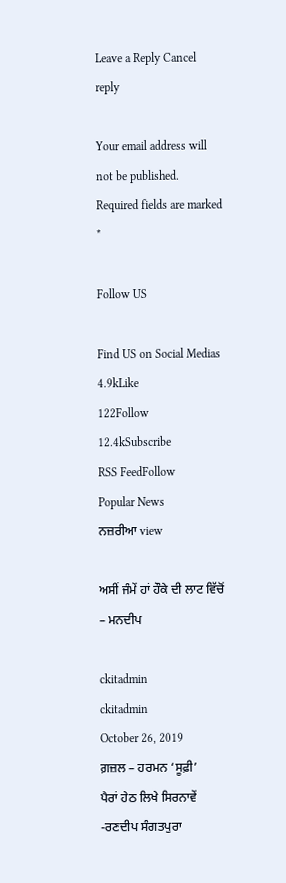Leave a Reply Cancel reply

Your email address will not be published. Required fields are marked *

Follow US

Find US on Social Medias
4.9kLike
122Follow
12.4kSubscribe
RSS FeedFollow
Popular News
ਨਜ਼ਰੀਆ view

ਅਸੀਂ ਜੰਮੇਂ ਹਾਂ ਹੌਕੇ ਦੀ ਲਾਟ ਵਿੱਚੋਂ – ਮਨਦੀਪ

ckitadmin
ckitadmin
October 26, 2019
ਗ਼ਜ਼ਲ – ਹਰਮਨ ‘ਸੂਫ਼ੀ’
ਪੈਰਾਂ ਹੇਠ ਲਿਖੇ ਸਿਰਨਾਵੇਂ -ਰਣਦੀਪ ਸੰਗਤਪੁਰਾ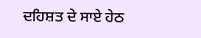ਦਹਿਸ਼ਤ ਦੇ ਸਾਏ ਹੇਠ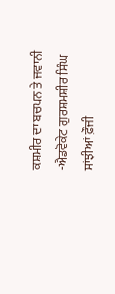ਕਸ਼ਮੀਰ ਦਾ ਬਚਪਨ ਤੇ ਜਵਾਨੀ -ਐਡਵੋਕੇਟ ਗੁਰਸ਼ਮਸ਼ੀਰ ਸਿੰਘ
ਸਾਂਝੀਆਂ ਫ਼ੌਜੀ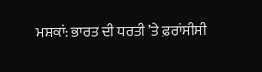ਮਸ਼ਕਾਂ: ਭਾਰਤ ਦੀ ਧਰਤੀ ’ਤੇ ਫ਼ਰਾਂਸੀਸੀ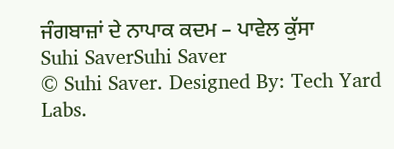ਜੰਗਬਾਜ਼ਾਂ ਦੇ ਨਾਪਾਕ ਕਦਮ – ਪਾਵੇਲ ਕੁੱਸਾ
Suhi SaverSuhi Saver
© Suhi Saver. Designed By: Tech Yard Labs.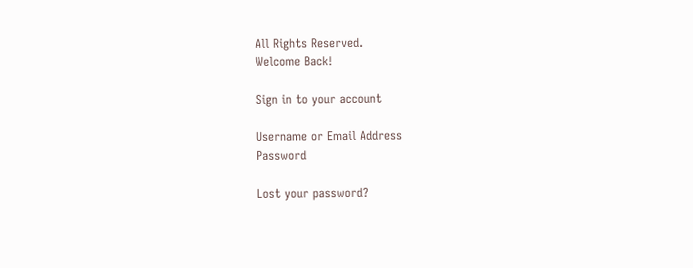All Rights Reserved.
Welcome Back!

Sign in to your account

Username or Email Address
Password

Lost your password?